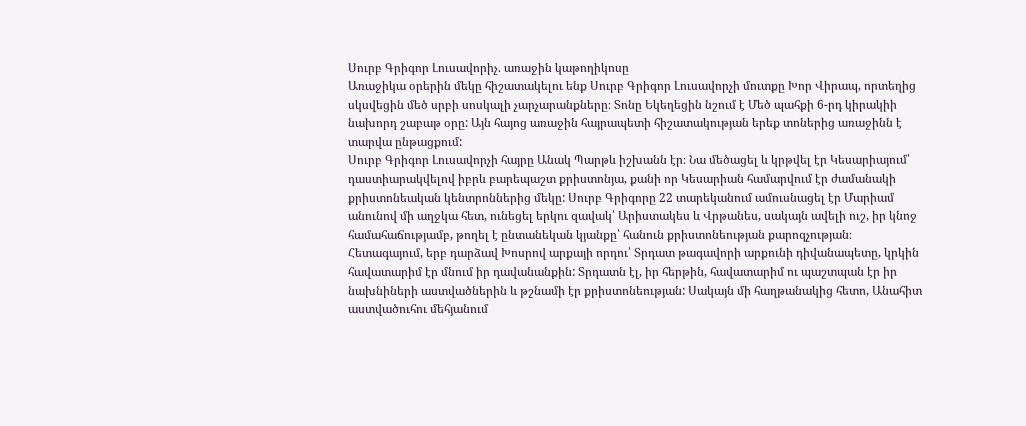Սուրբ Գրիգոր Լուսավորիչ. առաջին կաթողիկոսը
Առաջիկա օրերին մեկը հիշատակելու ենք Սուրբ Գրիգոր Լուսավորչի մուտքը Խոր Վիրապ, որտեղից սկսվեցին մեծ սրբի սոսկալի չարչարանքները։ Տոնը Եկեղեցին նշում է Մեծ պահքի 6-րդ կիրակիի նախորդ շաբաթ օրը: Այն հայոց առաջին հայրապետի հիշատակության երեք տոներից առաջինն է տարվա ընթացքում:
Սուրբ Գրիգոր Լուսավորչի հայրը Անակ Պարթև իշխանն էր։ Նա մեծացել և կրթվել էր Կեսարիայում՝ դաստիարակվելով իբրև բարեպաշտ քրիստոնյա, քանի որ Կեսարիան համարվում էր ժամանակի քրիստոնեական կենտրոններից մեկը: Սուրբ Գրիգորը 22 տարեկանում ամուսնացել էր Մարիամ անունով մի աղջկա հետ, ունեցել երկու զավակ՝ Արիստակես և Վրթանես, սակայն ավելի ուշ, իր կնոջ համահաճությամբ, թողել է ընտանեկան կյանքը՝ հանուն քրիստոնեության քարոզչության։
Հետագայում, երբ դարձավ Խոսրով արքայի որդու՝ Տրդատ թագավորի արքունի դիվանապետը, կրկին հավատարիմ էր մնում իր դավանանքին: Տրդատն էլ, իր հերթին, հավատարիմ ու պաշտպան էր իր նախնիների աստվածներին և թշնամի էր քրիստոնեության: Սակայն մի հաղթանակից հետո, Անահիտ աստվածուհու մեհյանում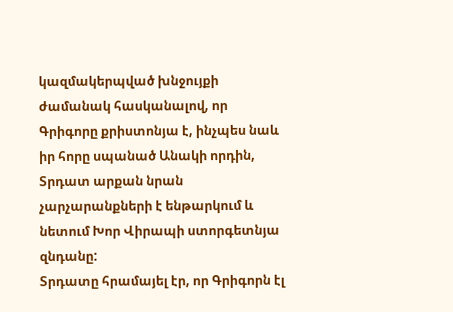կազմակերպված խնջույքի ժամանակ հասկանալով, որ Գրիգորը քրիստոնյա է, ինչպես նաև իր հորը սպանած Անակի որդին, Տրդատ արքան նրան չարչարանքների է ենթարկում և նետում Խոր Վիրապի ստորգետնյա զնդանը:
Տրդատը հրամայել էր, որ Գրիգորն էլ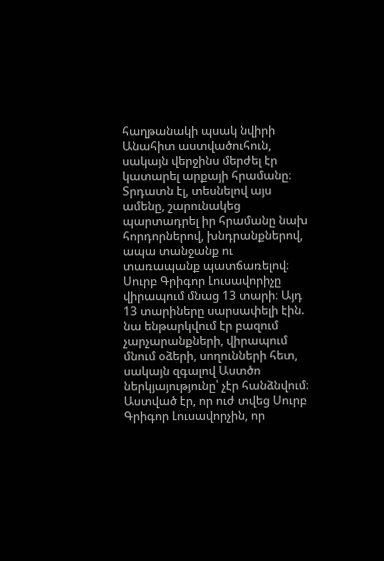հաղթանակի պսակ նվիրի Անահիտ աստվածուհուն, սակայն վերջինս մերժել էր կատարել արքայի հրամանը։ Տրդատն էլ, տեսնելով այս ամենը, շարունակեց պարտադրել իր հրամանը նախ հորդորներով, խնդրանքներով, ապա տանջանք ու տառապանք պատճառելով։
Սուրբ Գրիգոր Լուսավորիչը վիրապում մնաց 13 տարի։ Այդ 13 տարիները սարսափելի էին. նա ենթարկվում էր բազում չարչարանքների, վիրապում մնում օձերի, սողունների հետ, սակայն զգալով Աստծո ներկյայությունը՝ չէր հանձնվում։ Աստված էր, որ ուժ տվեց Սուրբ Գրիգոր Լուսավորչին, որ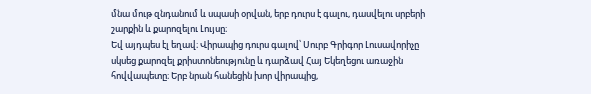մնա մութ զնդանում և սպասի օրվան, երբ դուրս է գալու, դասվելու սրբերի շարքին և քարոզելու Լույսը։
Եվ այդպես էլ եղավ։ Վիրապից դուրս գալով՝ Սուրբ Գրիգոր Լուսավորիչը սկսեց քարոզել քրիստոնեությունը և դարձավ Հայ Եկեղեցու առաջին հովվապետը։ Երբ նրան հանեցին խոր վիրապից,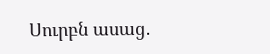Սուրբն ասաց․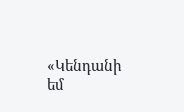«Կենդանի եմ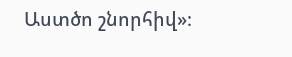Աստծո շնորհիվ»։